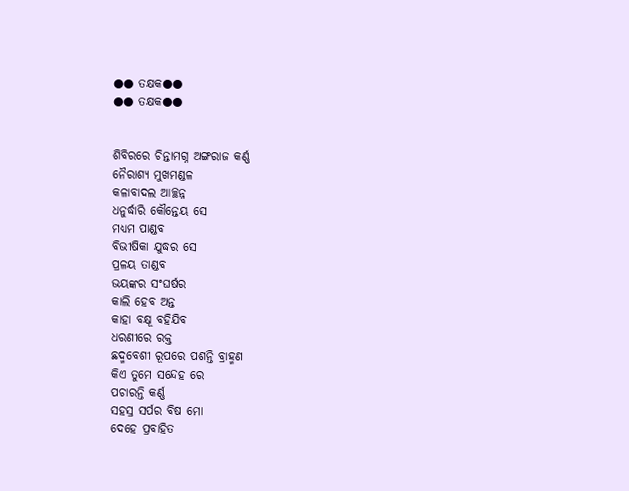●● ତକ୍ଷକ●●
●● ତକ୍ଷକ●●


ଶିବିରରେ ଚିନ୍ତାମଗ୍ନ ଅଙ୍ଗରାଜ କର୍ଣ୍ଣ
ନୈରାଶ୍ୟ ମୁଖମଣ୍ଡଳ
କଳାବାଦଲ ଆଚ୍ଛନ୍ନ
ଧନୁର୍ଦ୍ଧାରି କୌନ୍ତେୟ ସେ
ମଧ୍ୟମ ପାଣ୍ଡବ
ବିଭୀଷିକା ଯୁଦ୍ଧର ସେ
ପ୍ରଳୟ ତାଣ୍ଡବ
ଭୟଙ୍କର ସଂଘର୍ଷର
କାଲି ହେବ ଅନ୍ତ
କାହା ବକ୍ଷୂ ବହିଯିବ
ଧରଣୀରେ ରକ୍ତ
ଛଦ୍ମବେଶୀ ରୂପରେ ପଶନ୍ତି ବ୍ରାହ୍ମଣ
କିଏ ତୁମେ ସନ୍ଦେହ ରେ
ପଚାରନ୍ତି କର୍ଣ୍ଣ
ସହସ୍ର ସର୍ପର ବିଷ ମୋ
ଦେହେ ପ୍ରବାହିତ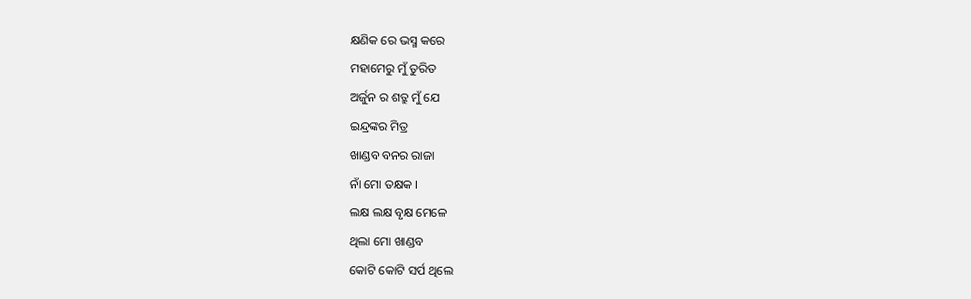କ୍ଷଣିକ ରେ ଭସ୍ମ କରେ
ମହାମେରୁ ମୁଁ ତୁରିତ
ଅର୍ଜୁନ ର ଶତ୍ରୁ ମୁଁ ଯେ
ଇନ୍ଦ୍ରଙ୍କର ମିତ୍ର
ଖାଣ୍ଡବ ବନର ରାଜା
ନାଁ ମୋ ତକ୍ଷକ ।
ଲକ୍ଷ ଲକ୍ଷ ବୃକ୍ଷ ମେଳେ
ଥିଲା ମୋ ଖାଣ୍ଡବ
କୋଟି କୋଟି ସର୍ପ ଥିଲେ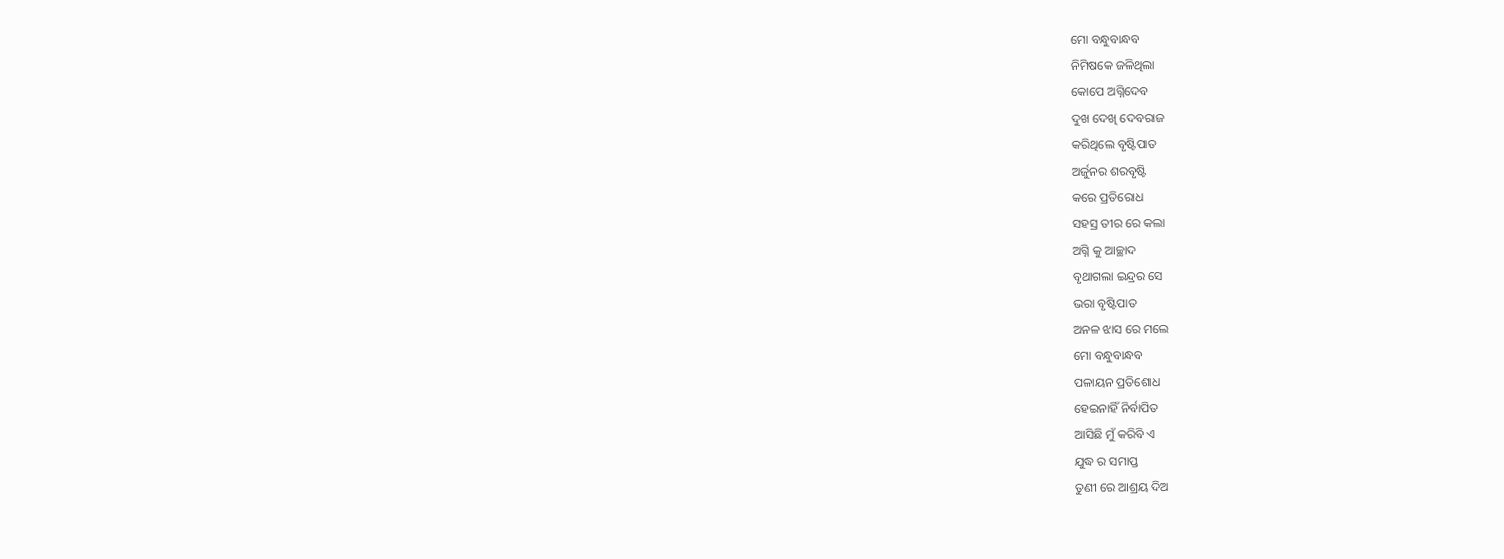ମୋ ବନ୍ଧୁବାନ୍ଧବ
ନିମିଷକେ ଜଳିଥିଲା
କୋପେ ଅଗ୍ନିଦେବ
ଦୁଖ ଦେଖି ଦେବରାଜ
କରିଥିଲେ ବୃଷ୍ଟିପାତ
ଅର୍ଜୁନର ଶରବୃଷ୍ଟି
କରେ ପ୍ରତିରୋଧ
ସହସ୍ର ତୀର ରେ କଲା
ଅଗ୍ନି କୁ ଆଚ୍ଛାଦ
ବୃଥାଗଲା ଇନ୍ଦ୍ରର ସେ
ଭରା ବୃଷ୍ଟିପାତ
ଅନଳ ଝାସ ରେ ମଲେ
ମୋ ବନ୍ଧୁବାନ୍ଧବ
ପଳାୟନ ପ୍ରତିଶୋଧ
ହେଇନାହିଁ ନିର୍ବାପିତ
ଆସିଛି ମୁଁ କରିବି ଏ
ଯୁଦ୍ଧ ର ସମାପ୍ତ
ତୁଣୀ ରେ ଆଶ୍ରୟ ଦିଅ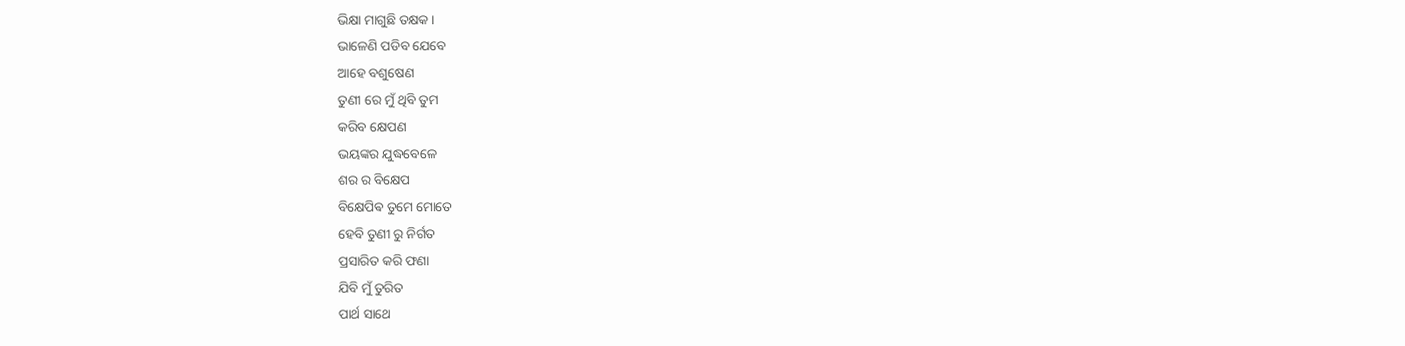ଭିକ୍ଷା ମାଗୁଛି ତକ୍ଷକ ।
ଭାଳେଣି ପଡିବ ଯେବେ
ଆହେ ବଶୁଷେଣ
ତୁଣୀ ରେ ମୁଁ ଥିବି ତୁମ
କରିବ କ୍ଷେପଣ
ଭୟଙ୍କର ଯୁଦ୍ଧବେଳେ
ଶର ର ବିକ୍ଷେପ
ବିକ୍ଷେପିଵ ତୁମେ ମୋତେ
ହେବି ତୁଣୀ ରୁ ନିର୍ଗତ
ପ୍ରସାରିତ କରି ଫଣା
ଯିବି ମୁଁ ତୁରିତ
ପାର୍ଥ ସାଥେ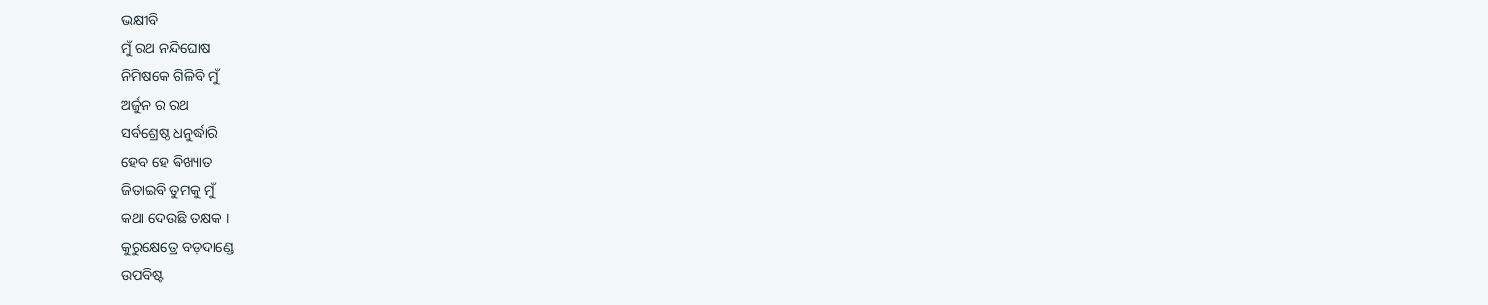ଭକ୍ଷୀବି
ମୁଁ ରଥ ନନ୍ଦିଘୋଷ
ନିମିଷକେ ଗିଳିବି ମୁଁ
ଅର୍ଜୁନ ର ରଥ
ସର୍ବଶ୍ରେଷ୍ଠ ଧନୁର୍ଦ୍ଧାରି
ହେବ ହେ ଵିଖ୍ୟାତ
ଜିତାଇବି ତୁମକୁ ମୁଁ
କଥା ଦେଉଛି ତକ୍ଷକ ।
କୁରୁକ୍ଷେତ୍ରେ ବଡ଼ଦାଣ୍ଡେ
ଉପବିଷ୍ଟ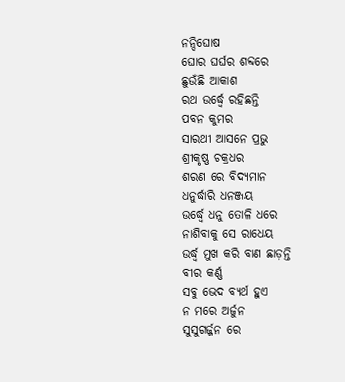ନନ୍ଦିଘୋଷ
ଘୋର ଘର୍ଘର ଶବ୍ଦରେ
ଛୁଉଁଛି ଆକାଶ
ରଥ ଉର୍ଦ୍ଧ୍ବେ ରହିଛନ୍ତି
ପବନ କୁମର
ସାରଥୀ ଆସନେ ପ୍ରଭୁ
ଶ୍ରୀକୃଷ୍ଣ ଚକ୍ରଧର
ଶରଣ ରେ ବିଦ୍ୟମାନ
ଧନୁର୍ଦ୍ଧାରି ଧନଞ୍ଜୟ
ଉର୍ଦ୍ଧ୍ବେ ଧନୁ ତୋଳି ଧରେ
ନାଶିବାକୁ ସେ ରାଧେୟ
ଉର୍ଦ୍ଧ୍ବ ମୁଖ କରି ବାଣ ଛାଡ଼ନ୍ତି
ବୀର କର୍ଣ୍ଣ
ସବୁ ଭେଦ ବ୍ୟର୍ଥ ହୁଏ
ନ ମରେ ଅର୍ଜୁନ
ସୁସୁଗର୍ଜ୍ଜନ ରେ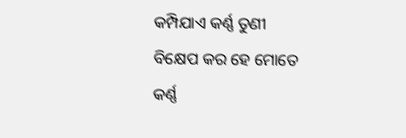କମ୍ପିଯାଏ କର୍ଣ୍ଣ ତୁଣୀ
ବିକ୍ଷେପ କର ହେ ମୋତେ
କର୍ଣ୍ଣ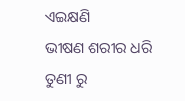ଏଇକ୍ଷଣି
ଭୀଷଣ ଶରୀର ଧରି
ତୁଣୀ ରୁ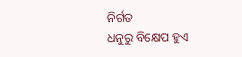ନିର୍ଗତ
ଧନୁରୁ ବିକ୍ଷେପ ହୁଏ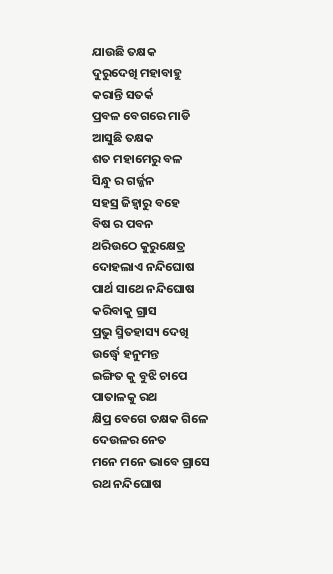ଯାଉଛି ତକ୍ଷକ
ଦୁରୁଦେଖି ମହାବାହୁ
କରାନ୍ତି ସତର୍କ
ପ୍ରବଳ ବେଗରେ ମାଡି
ଆସୁଛି ତକ୍ଷକ
ଶତ ମହାମେରୁ ବଳ
ସିନ୍ଧୁ ର ଗର୍ଜ୍ଜନ
ସହସ୍ର ଜିହ୍ଵାରୁ ବହେ
ବିଷ ର ପବନ
ଥରିଉଠେ କୁରୁକ୍ଷେତ୍ର
ଦୋହଲାଏ ନନ୍ଦିଘୋଷ
ପାର୍ଥ ସାଥେ ନନ୍ଦିଘୋଷ
କରିବାକୁ ଗ୍ରାସ
ପ୍ରଭୁ ସ୍ମିତହାସ୍ୟ ଦେଖି
ଉର୍ଦ୍ଧ୍ବେ ହନୁମନ୍ତ
ଇଙ୍ଗିତ କୁ ବୁଝି ଚାପେ
ପାତାଳକୁ ରଥ
କ୍ଷିପ୍ର ବେଗେ ତକ୍ଷକ ଗିଳେ
ଦେଉଳର ନେତ
ମନେ ମନେ ଭାବେ ଗ୍ରାସେ
ରଥ ନନ୍ଦିଘୋଷ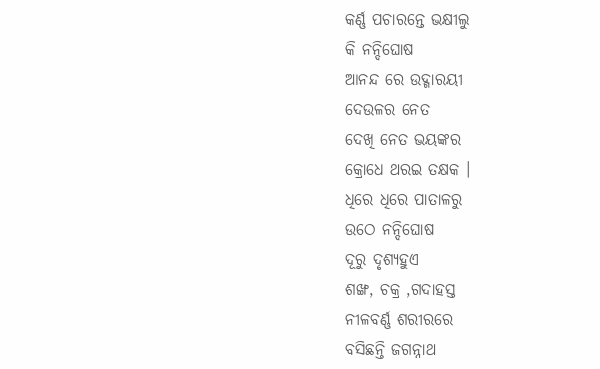କର୍ଣ୍ଣ ପଚାରନ୍ତେ ଭକ୍ଷୀଲୁ
କି ନନ୍ଦିଘୋଷ
ଆନନ୍ଦ ରେ ଉଦ୍ଗାରୟୀ
ଦେଉଳର ନେତ
ଦେଖି ନେତ ଭୟଙ୍କର
କ୍ରୋଧେ ଥରଇ ତକ୍ଷକ ।
ଧିରେ ଧିରେ ପାତାଳରୁ
ଉଠେ ନନ୍ଦିଘୋଷ
ଦୂରୁ ଦୃଶ୍ୟହୁଏ
ଶଙ୍ଖ, ଚକ୍ର ,ଗଦାହସ୍ତ
ନୀଳବର୍ଣ୍ଣ ଶରୀରରେ
ବସିଛନ୍ତି ଜଗନ୍ନାଥ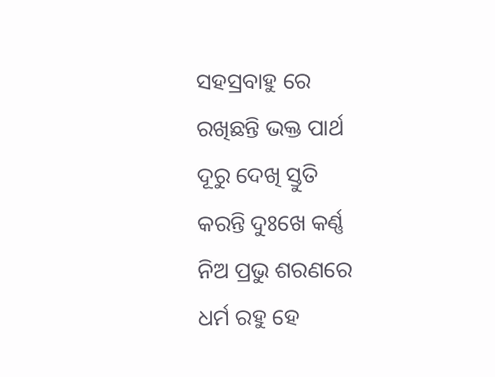ସହସ୍ରବାହୁ ରେ
ରଖିଛନ୍ତି ଭକ୍ତ ପାର୍ଥ
ଦୂରୁ ଦେଖି ସ୍ତୁତି
କରନ୍ତି ଦୁଃଖେ କର୍ଣ୍ଣ
ନିଅ ପ୍ରଭୁ ଶରଣରେ
ଧର୍ମ ରହୁ ହେ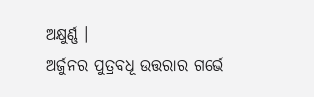ଅକ୍ଷୁର୍ଣ୍ଣ ।
ଅର୍ଜୁନର ପୁତ୍ରବଧୂ ଉତ୍ତରାର ଗର୍ଭେ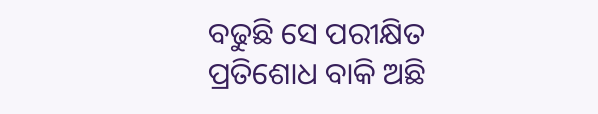ବଢୁଛି ସେ ପରୀକ୍ଷିତ
ପ୍ରତିଶୋଧ ବାକି ଅଛି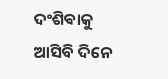ଦଂଶିଵାକୁ ଆସିବି ଦିନେ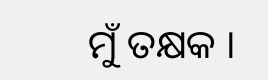ମୁଁ ତକ୍ଷକ ।